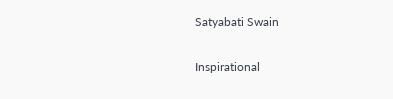Satyabati Swain

Inspirational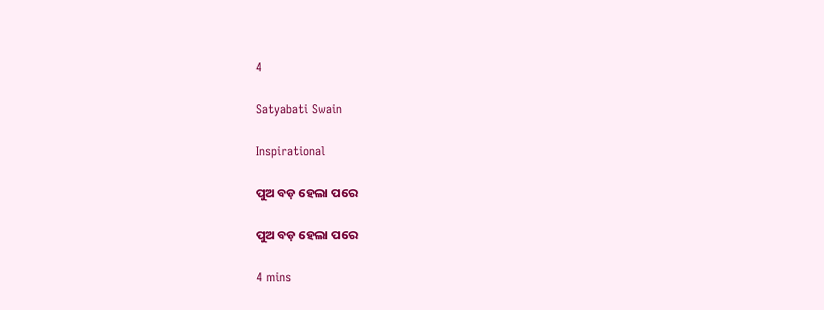4

Satyabati Swain

Inspirational

ପୁଅ ବଡ଼ ହେଲା ପରେ

ପୁଅ ବଡ଼ ହେଲା ପରେ

4 mins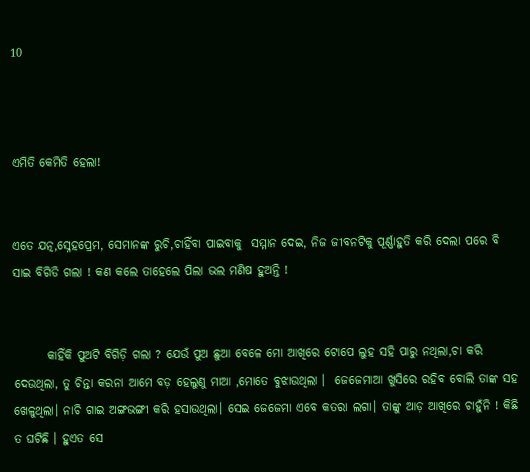10



ଏମିତି କେମିତି ହେଲା!


ଏତେ ଯତ୍ନ,ସ୍ନେହପ୍ରେମ, ସେମାନଙ୍କ ରୁଚି,ଚାହିଁବା ପାଇବାକୁ  ସମ୍ମାନ ଦେଇ, ନିଜ ଜୀବନଟିକୁ ପୂର୍ଣ୍ଣାହୁତି କରି ଦେଲା ପରେ ବି ସାଇ ବିଗିଡି ଗଲା ! କଣ କଲେ ତାହେଲେ ପିଲା ଭଲ ମଣିଷ ହୁଅନ୍ତି !


       କାହିଁକି ପୁଅଟି ବିଗିଡ଼ି ଗଲା ? ଯେଉଁ ପୁଅ ଛୁଆ ବେଳେ ମୋ ଆଖିରେ ଟୋପେ ଲୁହ ସହି ପାରୁ ନଥିଲା,ଚା କରି ଦେଉଥିଲା, ତୁ ଚିନ୍ତା କରନା ଆମେ ବଡ଼ ହେଲୁଣୁ ମାଆ ,ମୋତେ ବୁଝାଉଥିଲା ।  ଜେଜେମାଆ ଖୁସିରେ ରହିବ ବୋଲି ତାଙ୍କ ସହ ଖେଳୁଥିଲା। ନାଚି ଗାଇ ଅଙ୍ଗଭଙ୍ଗୀ କରି ହସାଉଥିଲା। ସେଇ ଜେଜେମା ଏବେ କତରା ଲଗା। ତାଙ୍କୁ ଆଡ଼ ଆଖିରେ ଚାହୁଁନି ! କିଛି ତ ଘଟିଛି । ହୁଏତ ସେ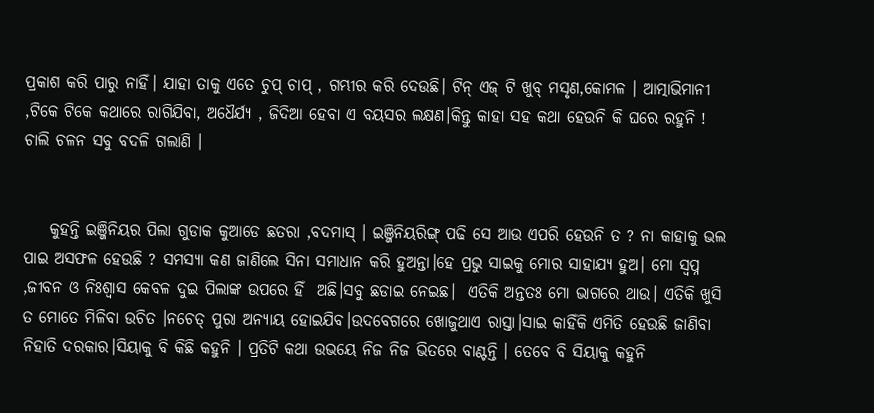ପ୍ରକାଶ କରି ପାରୁ ନାହିଁ। ଯାହା ତାକୁ ଏତେ ଚୁପ୍ ଚାପ୍ , ଗମ୍ଭୀର କରି ଦେଉଛି। ଟିନ୍ ଏଜ୍ ଟି ଖୁବ୍ ମସୃଣ,କୋମଳ । ଆତ୍ମାଭିମାନୀ ,ଟିକେ ଟିକେ କଥାରେ ରାଗିଯିବା, ଅଧୈର୍ଯ୍ୟ , ଜିଦିଆ ହେବା ଏ ବୟସର ଲକ୍ଷଣ।କିନ୍ତୁ କାହା ସହ କଥା ହେଉନି କି ଘରେ ରହୁନି ! ଚାଲି ଚଳନ ସବୁ ବଦଳି ଗଲାଣି ।


    କୁହନ୍ତି ଇଞ୍ଜିନିୟର ପିଲା ଗୁଡାକ କୁଆଡେ ଛତରା ,ବଦମାସ୍ । ଇଞ୍ଜିନିୟରିଙ୍ଗ୍ ପଢି ସେ ଆଉ ଏପରି ହେଉନି ତ ? ନା କାହାକୁ ଭଲ ପାଇ ଅସଫଳ ହେଉଛି ? ସମସ୍ୟା କଣ ଜାଣିଲେ ସିନା ସମାଧାନ କରି ହୁଅନ୍ତା।ହେ ପ୍ରଭୁ ସାଇକୁ ମୋର ସାହାଯ୍ୟ ହୁଅ। ମୋ ସ୍ୱପ୍ନ ,ଜୀବନ ଓ ନିଃଶ୍ବାସ କେବଳ ଦୁଇ ପିଲାଙ୍କ ଉପରେ ହିଁ  ଅଛି।ସବୁ ଛଡାଇ ନେଇଛ।  ଏତିକି ଅନ୍ତତଃ ମୋ ଭାଗରେ ଥାଉ। ଏତିକି ଖୁସି ତ ମୋତେ ମିଳିବା ଉଚିତ ।ନଚେତ୍ ପୁରା ଅନ୍ୟାୟ ହୋଇଯିବ।ଉଦବେଗରେ ଖୋଜୁଥାଏ ରାସ୍ତା।ସାଇ କାହିଁକି ଏମିତି ହେଉଛି ଜାଣିବା ନିହାତି ଦରକାର।ସିୟାକୁ ବି କିଛି କହୁନି । ପ୍ରତିଟି କଥା ଉଭୟେ ନିଜ ନିଜ ଭିତରେ ବାଣ୍ଟନ୍ତି । ତେବେ ବି ସିୟାକୁ କହୁନି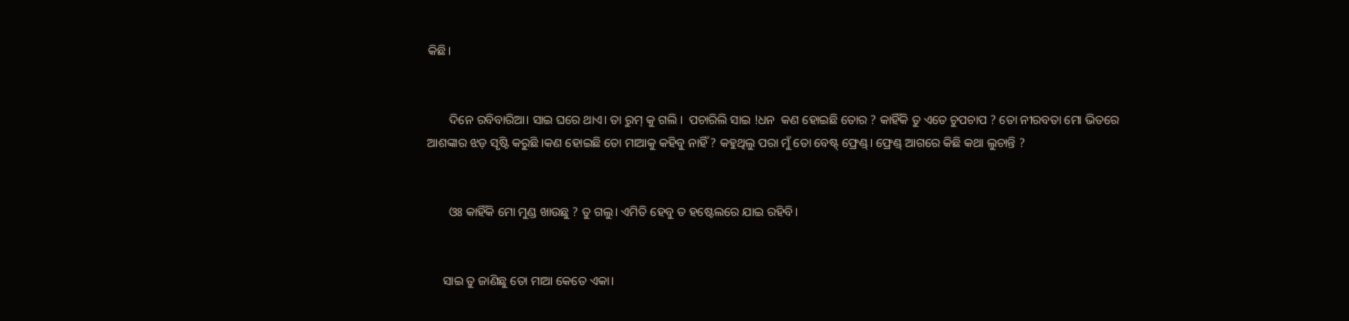କିଛି।


       ଦିନେ ରବିବାରିଆ। ସାଇ ଘରେ ଥାଏ। ତା ରୁମ୍ କୁ ଗଲି ।  ପଚାରିଲି ସାଇ !ଧନ  କଣ ହୋଇଛି ତୋର ? କାହିଁକି ତୁ ଏତେ ଚୁପଚାପ ? ତୋ ନୀରବତା ମୋ ଭିତରେ ଆଶଙ୍କାର ଝଡ଼ ସୃଷ୍ଟି କରୁଛି ।କଣ ହୋଇଛି ତୋ ମାଆକୁ କହିବୁ ନାହିଁ ? କହୁଥିଲୁ ପରା ମୁଁ ତୋ ବେଷ୍ଟ୍ ଫ୍ରେଣ୍ଡ୍। ଫ୍ରେଣ୍ଡ୍ ଆଗରେ କିଛି କଥା ଲୁଚାନ୍ତି ?


       ଓଃ କାହିଁକି ମୋ ମୁଣ୍ଡ ଖାଉଛୁ ? ତୁ ଗଲୁ। ଏମିତି ହେବୁ ତ ହଷ୍ଟେଲରେ ଯାଇ ରହିବି।


     ସାଇ ତୁ ଜାଣିଛୁ ତୋ ମାଆ କେତେ ଏକା।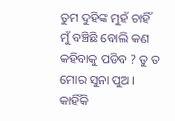ତୁମ ଦୁହିଙ୍କ ମୁହଁ ଚାହିଁ ମୁଁ ବଞ୍ଚିଛି ବୋଲି କଣ କହିବାକୁ ପଡିବ ? ତୁ ତ ମୋର ସୁନା ପୁଅ । କାହିଁକି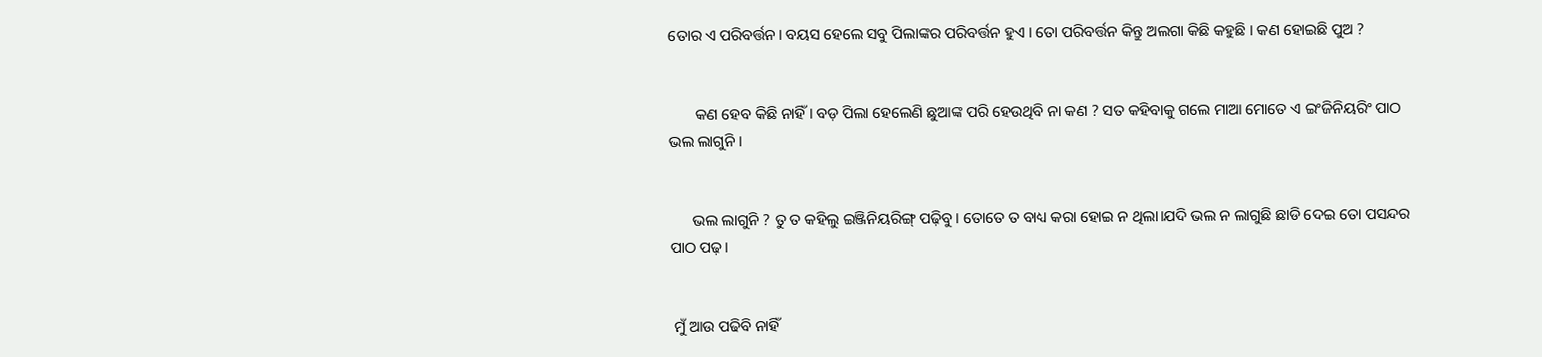ତୋର ଏ ପରିବର୍ତ୍ତନ। ବୟସ ହେଲେ ସବୁ ପିଲାଙ୍କର ପରିବର୍ତ୍ତନ ହୁଏ । ତୋ ପରିବର୍ତ୍ତନ କିନ୍ତୁ ଅଲଗା କିଛି କହୁଛି । କଣ ହୋଇଛି ପୁଅ ?


       କଣ ହେବ କିଛି ନାହିଁ । ବଡ଼ ପିଲା ହେଲେଣି ଛୁଆଙ୍କ ପରି ହେଉଥିବି ନା କଣ ? ସତ କହିବାକୁ ଗଲେ ମାଆ ମୋତେ ଏ ଇଂଜିନିୟରିଂ ପାଠ ଭଲ ଲାଗୁନି ।


      ଭଲ ଲାଗୁନି ? ତୁ ତ କହିଲୁ ଇଞ୍ଜିନିୟରିଙ୍ଗ୍ ପଢ଼ିବୁ। ତୋତେ ତ ବାଧ୍ୟ କରା ହୋଇ ନ ଥିଲା।ଯଦି ଭଲ ନ ଲାଗୁଛି ଛାଡି ଦେଇ ତୋ ପସନ୍ଦର ପାଠ ପଢ଼।


 ମୁଁ ଆଉ ପଢିବି ନାହିଁ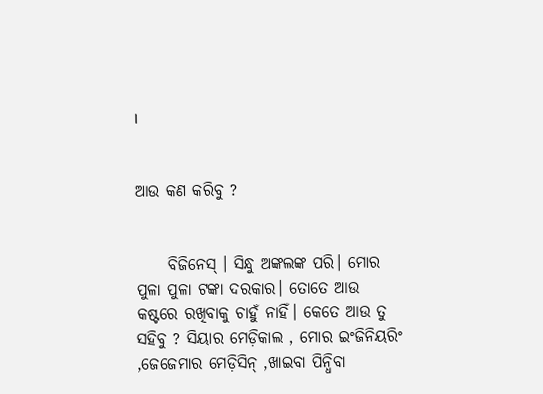।


ଆଉ କଣ କରିବୁ ?


     ବିଜିନେସ୍ । ସିନ୍ଧୁ ଅଙ୍କଲଙ୍କ ପରି। ମୋର ପୁଳା ପୁଳା ଟଙ୍କା ଦରକାର। ତୋତେ ଆଉ କଷ୍ଟରେ ରଖିବାକୁ ଚାହୁଁ ନାହିଁ। କେତେ ଆଉ ତୁ ସହିବୁ ? ସିୟାର ମେଡ଼ିକାଲ , ମୋର ଇଂଜିନିୟରିଂ ,ଜେଜେମାର ମେଡ଼ିସିନ୍ ,ଖାଇବା ପିନ୍ଧିବା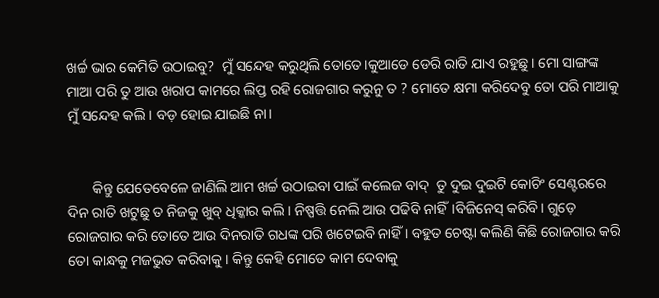ଖର୍ଚ୍ଚ ଭାର କେମିତି ଉଠାଇବୁ?  ମୁଁ ସନ୍ଦେହ କରୁଥିଲି ତୋତେ।କୁଆଡେ ଡେରି ରାତି ଯାଏ ରହୁଛୁ। ମୋ ସାଙ୍ଗଙ୍କ ମାଆ ପରି ତୁ ଆଉ ଖରାପ କାମରେ ଲିପ୍ତ ରହି ରୋଜଗାର କରୁନୁ ତ ? ମୋତେ କ୍ଷମା କରିଦେବୁ ତୋ ପରି ମାଆକୁ ମୁଁ ସନ୍ଦେହ କଲି। ବଡ଼ ହୋଇ ଯାଇଛି ନା।


       କିନ୍ତୁ ଯେତେବେଳେ ଜାଣିଲି ଆମ ଖର୍ଚ୍ଚ ଉଠାଇବା ପାଇଁ କଲେଜ ବାଦ୍  ତୁ ଦୁଇ ଦୁଇଟି କୋଚିଂ ସେଣ୍ଟରରେ ଦିନ ରାତି ଖଟୁଛୁ ତ ନିଜକୁ ଖୁବ୍ ଧିକ୍କାର କଲି। ନିଷ୍ପତ୍ତି ନେଲି ଆଉ ପଢିବି ନାହିଁ।ବିଜିନେସ୍ କରିବି। ଗୁଡ଼େ ରୋଜଗାର କରି ତୋତେ ଆଉ ଦିନରାତି ଗଧଙ୍କ ପରି ଖଟେଇବି ନାହିଁ । ବହୁତ ଚେଷ୍ଟା କଲିଣି କିଛି ରୋଜଗାର କରି ତୋ କାନ୍ଧକୁ ମଜଭୁତ କରିବାକୁ । କିନ୍ତୁ କେହି ମୋତେ କାମ ଦେବାକୁ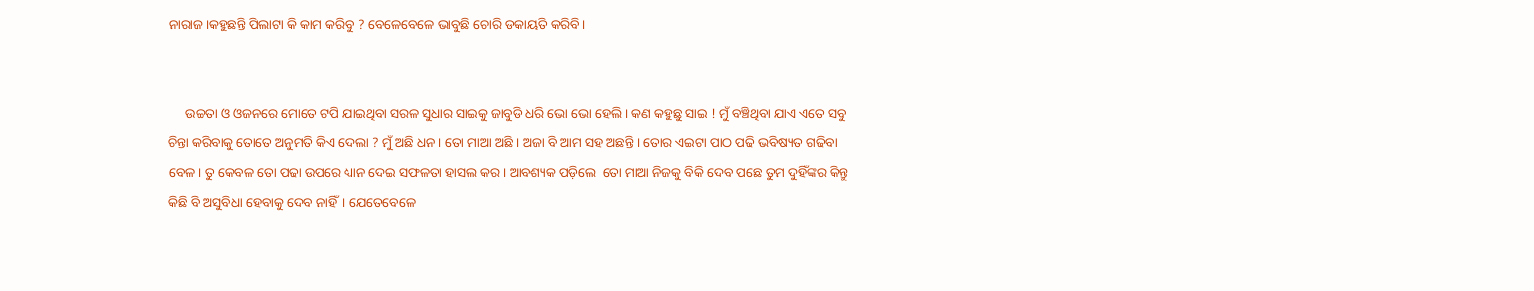ନାରାଜ।କହୁଛନ୍ତି ପିଲାଟା କି କାମ କରିବୁ ? ବେଳେବେଳେ ଭାବୁଛି ଚୋରି ଡକାୟତି କରିବି।


     ଉଚ୍ଚତା ଓ ଓଜନରେ ମୋତେ ଟପି ଯାଇଥିବା ସରଳ ସୁଧାର ସାଇକୁ ଜାବୁଡି ଧରି ଭୋ ଭୋ ହେଲି। କଣ କହୁଛୁ ସାଇ ! ମୁଁ ବଞ୍ଚିଥିବା ଯାଏ ଏତେ ସବୁ ଚିନ୍ତା କରିବାକୁ ତୋତେ ଅନୁମତି କିଏ ଦେଲା ? ମୁଁ ଅଛି ଧନ। ତୋ ମାଆ ଅଛି । ଅଜା ବି ଆମ ସହ ଅଛନ୍ତି । ତୋର ଏଇଟା ପାଠ ପଢି ଭବିଷ୍ୟତ ଗଢିବା ବେଳ। ତୁ କେବଳ ତୋ ପଢା ଉପରେ ଧ୍ୟାନ ଦେଇ ସଫଳତା ହାସଲ କର । ଆବଶ୍ୟକ ପଡ଼ିଲେ  ତୋ ମାଆ ନିଜକୁ ବିକି ଦେବ ପଛେ ତୁମ ଦୁହିଁଙ୍କର କିନ୍ତୁ କିଛି ବି ଅସୁବିଧା ହେବାକୁ ଦେବ ନାହିଁ। ଯେତେବେଳେ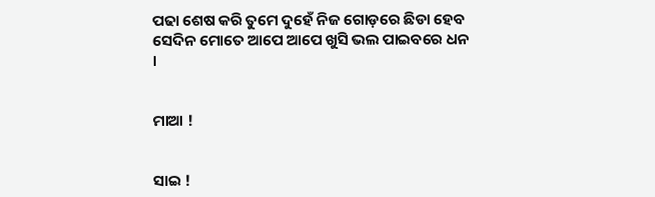ପଢା ଶେଷ କରି ତୁମେ ଦୁହେଁ ନିଜ ଗୋଡ଼ରେ ଛିଡା ହେବ ସେଦିନ ମୋତେ ଆପେ ଆପେ ଖୁସି ଭଲ ପାଇବରେ ଧନ ।


ମାଆ !


ସାଇ !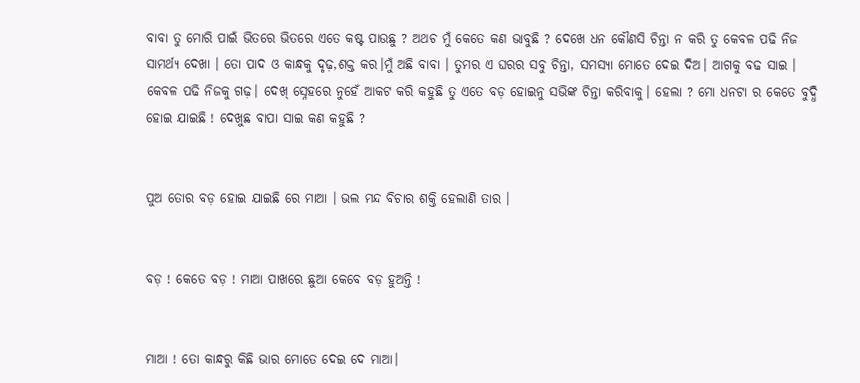ବାବା ତୁ ମୋରି ପାଇଁ ଭିତରେ ଭିତରେ ଏତେ କଷ୍ଟ ପାଉଛୁ ? ଅଥଚ ମୁଁ କେତେ କଣ ଭାବୁଛି ? ଦେଖେ ଧନ କୌଣସି ଚିନ୍ତା ନ କରି ତୁ କେବଳ ପଢି ନିଜ ସାମର୍ଥ୍ୟ ଦେଖା । ତୋ ପାଦ ଓ କାନ୍ଧକୁ ଦୃଢ଼,ଶକ୍ତ କର।ମୁଁ ଅଛି ବାବା । ତୁମର ଏ ଘରର ସବୁ ଚିନ୍ତା, ସମସ୍ୟା ମୋତେ ଦେଇ ଦିଅ। ଆଗକୁ ବଢ ସାଇ । କେବଳ ପଢି ନିଜକୁ ଗଢ଼। ଦେଖ୍ ସ୍ନେହରେ ନୁହେଁ ଆକଟ କରି କହୁଛି ତୁ ଏତେ ବଡ଼ ହୋଇନୁ ସଭିଙ୍କ ଚିନ୍ତା କରିବାକୁ। ହେଲା ? ମୋ ଧନଟା ର କେତେ ବୁଦ୍ଧି ହୋଇ ଯାଇଛି ! ଦେଖୁଛ ବାପା ସାଇ କଣ କହୁଛି ?


ପୁଅ ତୋର ବଡ଼ ହୋଇ ଯାଇଛି ରେ ମାଆ । ଭଲ ମନ୍ଦ ବିଚାର ଶକ୍ତି ହେଲାଣି ତାର ।


ବଡ଼ ! କେତେ ବଡ଼ ! ମାଆ ପାଖରେ ଛୁଆ କେବେ ବଡ଼ ହୁଅନ୍ତି !


ମାଆ ! ତୋ କାନ୍ଧରୁ କିଛି ଭାର ମୋତେ ଦେଇ ଦେ ମାଆ।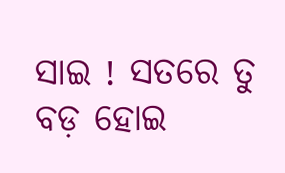ସାଇ ! ସତରେ ତୁ ବଡ଼ ହୋଇ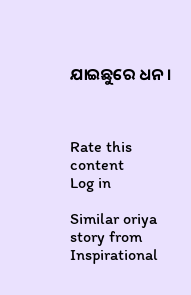ଯାଇଛୁରେ ଧନ ।



Rate this content
Log in

Similar oriya story from Inspirational